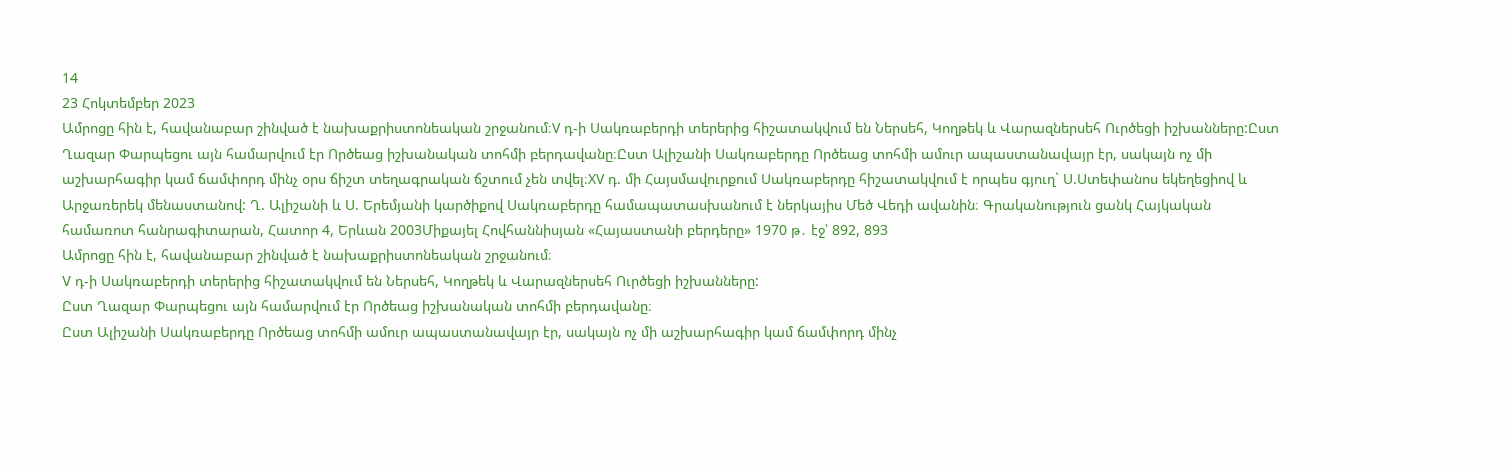14
23 Հոկտեմբեր 2023
Ամրոցը հին է, հավանաբար շինված է նախաքրիստոնեական շրջանում։V դ-ի Սակռաբերդի տերերից հիշատակվում են Ներսեհ, Կողթեկ և Վարազներսեհ Ուրծեցի իշխանները:Ըստ Ղազար Փարպեցու այն համարվում էր Ործեաց իշխանական տոհմի բերդավանը։Ըստ Ալիշանի Սակռաբերդը Ործեաց տոհմի ամուր ապաստանավայր էր, սակայն ոչ մի աշխարհագիր կամ ճամփորդ մինչ օրս ճիշտ տեղագրական ճշտում չեն տվել։XV դ. մի Հայսմավուրքում Սակռաբերդը հիշատակվում է որպես գյուղ` Ս.Ստեփանոս եկեղեցիով և Արջառերեկ մենաստանով: Ղ. Ալիշանի և Ս. Երեմյանի կարծիքով Սակռաբերդը համապատասխանում է ներկայիս Մեծ Վեդի ավանին։ Գրականություն ցանկ Հայկական համառոտ հանրագիտարան, Հատոր 4, Երևան 2003Միքայել Հովհաննիսյան «Հայաստանի բերդերը» 1970 թ․ էջ՝ 892, 893
Ամրոցը հին է, հավանաբար շինված է նախաքրիստոնեական շրջանում։
V դ-ի Սակռաբերդի տերերից հիշատակվում են Ներսեհ, Կողթեկ և Վարազներսեհ Ուրծեցի իշխանները:
Ըստ Ղազար Փարպեցու այն համարվում էր Ործեաց իշխանական տոհմի բերդավանը։
Ըստ Ալիշանի Սակռաբերդը Ործեաց տոհմի ամուր ապաստանավայր էր, սակայն ոչ մի աշխարհագիր կամ ճամփորդ մինչ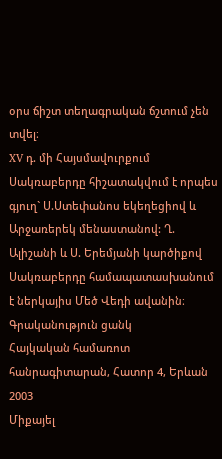օրս ճիշտ տեղագրական ճշտում չեն տվել։
XV դ. մի Հայսմավուրքում Սակռաբերդը հիշատակվում է որպես գյուղ` Ս.Ստեփանոս եկեղեցիով և Արջառերեկ մենաստանով: Ղ. Ալիշանի և Ս. Երեմյանի կարծիքով Սակռաբերդը համապատասխանում է ներկայիս Մեծ Վեդի ավանին։
Գրականություն ցանկ
Հայկական համառոտ հանրագիտարան, Հատոր 4, Երևան 2003
Միքայել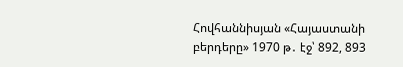Հովհաննիսյան «Հայաստանի բերդերը» 1970 թ․ էջ՝ 892, 893